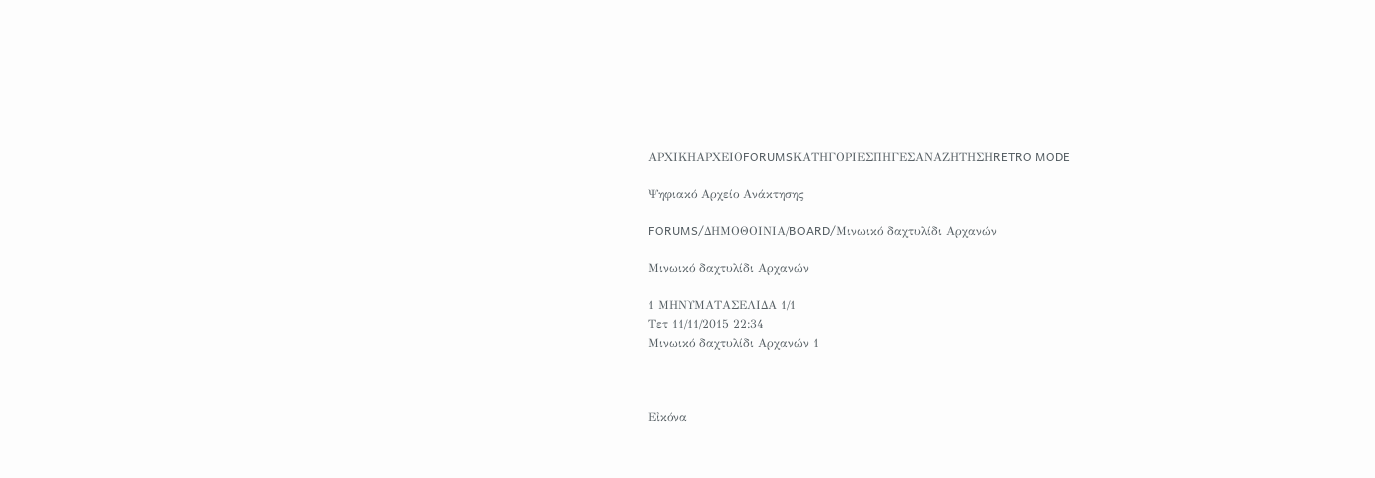ΑΡΧΙΚΗΑΡΧΕΙΟFORUMSΚΑΤΗΓΟΡΙΕΣΠΗΓΕΣΑΝΑΖΗΤΗΣΗRETRO MODE

Ψηφιακό Αρχείο Ανάκτησης

FORUMS/ΔΗΜΟΘΟΙΝΙΑ/BOARD/Μινωικό δαχτυλίδι Αρχανών

Μινωικό δαχτυλίδι Αρχανών

1 ΜΗΝΥΜΑΤΑΣΕΛΙΔΑ 1/1
Τετ 11/11/2015 22:34
Μινωικό δαχτυλίδι Αρχανών 1



Εἰκόνα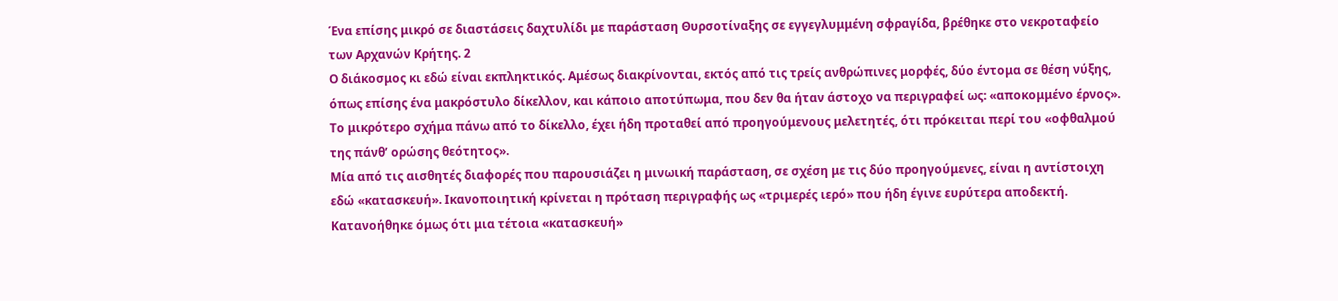Ένα επίσης μικρό σε διαστάσεις δαχτυλίδι με παράσταση Θυρσοτίναξης σε εγγεγλυμμένη σφραγίδα, βρέθηκε στο νεκροταφείο των Αρχανών Κρήτης. 2
Ο διάκοσμος κι εδώ είναι εκπληκτικός. Αμέσως διακρίνονται, εκτός από τις τρείς ανθρώπινες μορφές, δύο έντομα σε θέση νύξης, όπως επίσης ένα μακρόστυλο δίκελλον, και κάποιο αποτύπωμα, που δεν θα ήταν άστοχο να περιγραφεί ως: «αποκομμένο έρνος». Το μικρότερο σχήμα πάνω από το δίκελλο, έχει ήδη προταθεί από προηγούμενους μελετητές, ότι πρόκειται περί του «οφθαλμού της πάνθ’ ορώσης θεότητος».
Μία από τις αισθητές διαφορές που παρουσιάζει η μινωική παράσταση, σε σχέση με τις δύο προηγούμενες, είναι η αντίστοιχη εδώ «κατασκευή». Ικανοποιητική κρίνεται η πρόταση περιγραφής ως «τριμερές ιερό» που ήδη έγινε ευρύτερα αποδεκτή. Κατανοήθηκε όμως ότι μια τέτοια «κατασκευή»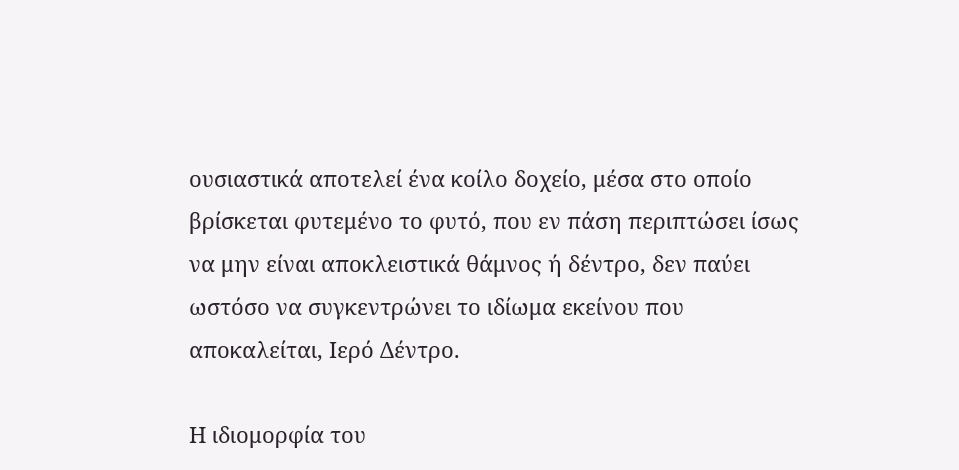ουσιαστικά αποτελεί ένα κοίλο δοχείο, μέσα στο οποίο βρίσκεται φυτεμένο το φυτό, που εν πάση περιπτώσει ίσως να μην είναι αποκλειστικά θάμνος ή δέντρο, δεν παύει ωστόσο να συγκεντρώνει το ιδίωμα εκείνου που αποκαλείται, Ιερό Δέντρο.

Η ιδιομορφία του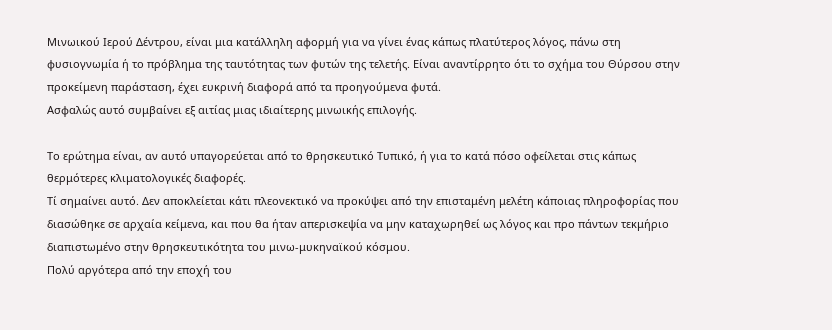Μινωικού Ιερού Δέντρου, είναι μια κατάλληλη αφορμή για να γίνει ένας κάπως πλατύτερος λόγος, πάνω στη φυσιογνωμία ή το πρόβλημα της ταυτότητας των φυτών της τελετής. Είναι αναντίρρητο ότι το σχήμα του Θύρσου στην προκείμενη παράσταση, έχει ευκρινή διαφορά από τα προηγούμενα φυτά.
Ασφαλώς αυτό συμβαίνει εξ αιτίας μιας ιδιαίτερης μινωικής επιλογής.

Το ερώτημα είναι, αν αυτό υπαγορεύεται από το θρησκευτικό Τυπικό, ή για το κατά πόσο οφείλεται στις κάπως θερμότερες κλιματολογικές διαφορές.
Τί σημαίνει αυτό. Δεν αποκλείεται κάτι πλεονεκτικό να προκύψει από την επισταμένη μελέτη κάποιας πληροφορίας που διασώθηκε σε αρχαία κείμενα, και που θα ήταν απερισκεψία να μην καταχωρηθεί ως λόγος και προ πάντων τεκμήριο διαπιστωμένο στην θρησκευτικότητα του μινω-μυκηναϊκού κόσμου.
Πολύ αργότερα από την εποχή του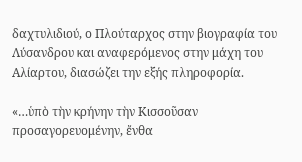δαχτυλιδιού, ο Πλούταρχος στην βιογραφία του Λύσανδρου και αναφερόμενος στην μάχη του Αλίαρτου, διασώζει την εξής πληροφορία.

«…ὑπὸ τὴν κρήνην τὴν Κισσοῦσαν
προσαγορευομένην, ἔνθα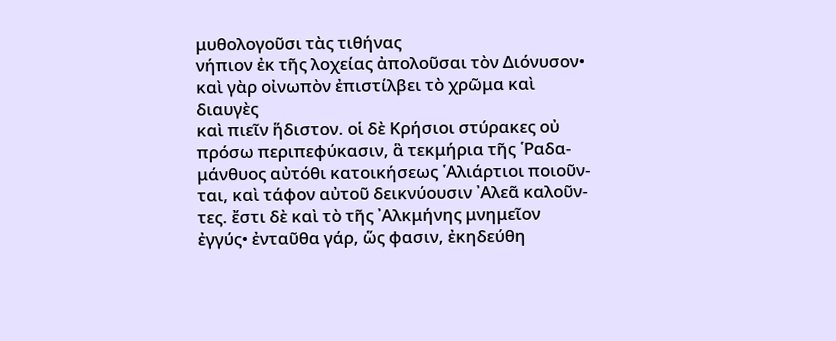μυθολογοῦσι τὰς τιθήνας
νήπιον ἐκ τῆς λοχείας ἀπολοῦσαι τὸν Διόνυσον•
καὶ γὰρ οἰνωπὸν ἐπιστίλβει τὸ χρῶμα καὶ διαυγὲς
καὶ πιεῖν ἥδιστον. οἱ δὲ Κρήσιοι στύρακες οὐ
πρόσω περιπεφύκασιν, ἃ τεκμήρια τῆς ῾Ραδα-
μάνθυος αὐτόθι κατοικήσεως ῾Αλιάρτιοι ποιοῦν-
ται, καὶ τάφον αὐτοῦ δεικνύουσιν ᾿Αλεᾶ καλοῦν-
τες. ἔστι δὲ καὶ τὸ τῆς ᾿Αλκμήνης μνημεῖον
ἐγγύς• ἐνταῦθα γάρ, ὥς φασιν, ἐκηδεύθη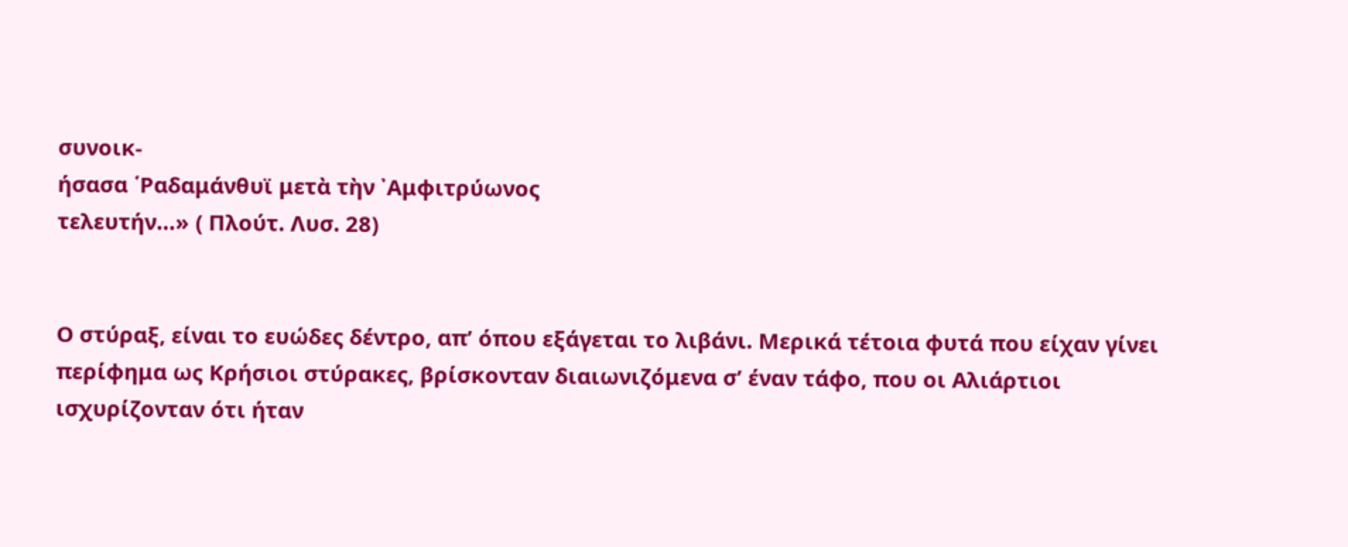συνοικ-
ήσασα ῾Ραδαμάνθυϊ μετὰ τὴν ᾿Αμφιτρύωνος
τελευτήν…» ( Πλούτ. Λυσ. 28)


Ο στύραξ, είναι το ευώδες δέντρο, απ’ όπου εξάγεται το λιβάνι. Μερικά τέτοια φυτά που είχαν γίνει περίφημα ως Κρήσιοι στύρακες, βρίσκονταν διαιωνιζόμενα σ’ έναν τάφο, που οι Αλιάρτιοι ισχυρίζονταν ότι ήταν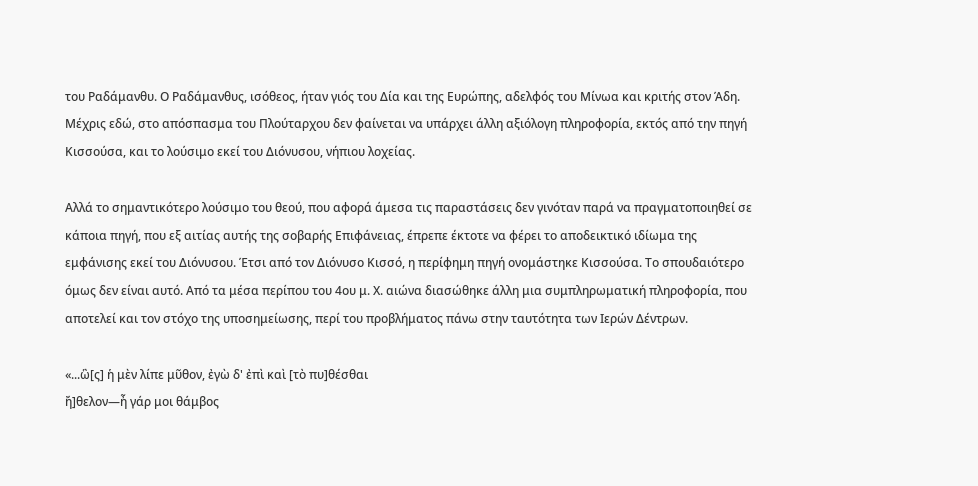του Ραδάμανθυ. Ο Ραδάμανθυς, ισόθεος, ήταν γιός του Δία και της Ευρώπης, αδελφός του Μίνωα και κριτής στον Άδη. Μέχρις εδώ, στο απόσπασμα του Πλούταρχου δεν φαίνεται να υπάρχει άλλη αξιόλογη πληροφορία, εκτός από την πηγή Κισσούσα, και το λούσιμο εκεί του Διόνυσου, νήπιου λοχείας.

Αλλά το σημαντικότερο λούσιμο του θεού, που αφορά άμεσα τις παραστάσεις δεν γινόταν παρά να πραγματοποιηθεί σε κάποια πηγή, που εξ αιτίας αυτής της σοβαρής Επιφάνειας, έπρεπε έκτοτε να φέρει το αποδεικτικό ιδίωμα της εμφάνισης εκεί του Διόνυσου. Έτσι από τον Διόνυσο Κισσό, η περίφημη πηγή ονομάστηκε Κισσούσα. Το σπουδαιότερο όμως δεν είναι αυτό. Από τα μέσα περίπου του 4ου μ. Χ. αιώνα διασώθηκε άλλη μια συμπληρωματική πληροφορία, που αποτελεί και τον στόχο της υποσημείωσης, περί του προβλήματος πάνω στην ταυτότητα των Ιερών Δέντρων.

«...ὣ[ς] ἡ μὲν λίπε μῦθον, ἐγὼ δ' ἐπὶ καὶ [τὸ πυ]θέσθαι
ἤ]θελον—ἦ γάρ μοι θάμβος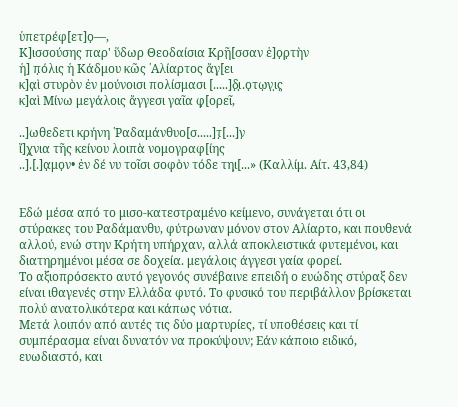ὑπετρέφ[ετ]ο̣—,
Κ]ισσούσης παρ' ὕδωρ Θεοδαίσια Κρῆ̣[σσαν ἑ]ο̣ρ̣τὴν
ἡ] π̣όλις ἡ Κάδμου κῶς ῾Αλίαρτος ἄγ̣[ει
κ]α̣ὶ στυρὸν ἐν μούνοισι πολίσμασι [.....]δ̣ι̣.ο̣τω̣ν̣ι̣ς̣
κ]αὶ Μίνω μεγάλοις ἄγγεσι γαῖα φ̣[ορεῖ,

..]ωθεδετι κρήνη ῾Ραδαμάνθυο[σ.....]τ̣[...]ν̣
ἴ]χ̣νια τῆς κείνου λοιπὰ νομογραφ[ίης
..].[.]α̣μο̣ν• ἐν δέ νυ τοῖσι σοφὸν τόδε τηι̣[...» (Καλλίμ. Αίτ. 43,84)


Εδώ μέσα από το μισο-κατεστραμένο κείμενο, συνάγεται ότι οι στύρακες του Ραδάμανθυ, φύτρωναν μόνον στον Αλίαρτο, και πουθενά αλλού, ενώ στην Κρήτη υπήρχαν, αλλά αποκλειστικά φυτεμένοι, και διατηρημένοι μέσα σε δοχεία. μεγάλοις άγγεσι γαία φορεί.
Το αξιοπρόσεκτο αυτό γεγονός συνέβαινε επειδή ο ευώδης στύραξ δεν είναι ιθαγενές στην Ελλάδα φυτό. Το φυσικό του περιβάλλον βρίσκεται πολύ ανατολικότερα και κάπως νότια.
Μετά λοιπόν από αυτές τις δύο μαρτυρίες, τί υποθέσεις και τί συμπέρασμα είναι δυνατόν να προκύψουν; Εάν κάποιο ειδικό, ευωδιαστό, και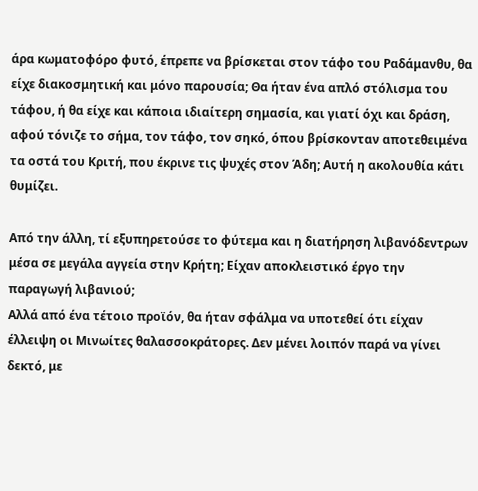άρα κωματοφόρο φυτό, έπρεπε να βρίσκεται στον τάφο του Ραδάμανθυ, θα είχε διακοσμητική και μόνο παρουσία; Θα ήταν ένα απλό στόλισμα του τάφου, ή θα είχε και κάποια ιδιαίτερη σημασία, και γιατί όχι και δράση, αφού τόνιζε το σήμα, τον τάφο, τον σηκό, όπου βρίσκονταν αποτεθειμένα τα οστά του Κριτή, που έκρινε τις ψυχές στον Άδη; Αυτή η ακολουθία κάτι θυμίζει.

Από την άλλη, τί εξυπηρετούσε το φύτεμα και η διατήρηση λιβανόδεντρων μέσα σε μεγάλα αγγεία στην Κρήτη; Είχαν αποκλειστικό έργο την παραγωγή λιβανιού;
Αλλά από ένα τέτοιο προϊόν, θα ήταν σφάλμα να υποτεθεί ότι είχαν έλλειψη οι Μινωίτες θαλασσοκράτορες. Δεν μένει λοιπόν παρά να γίνει δεκτό, με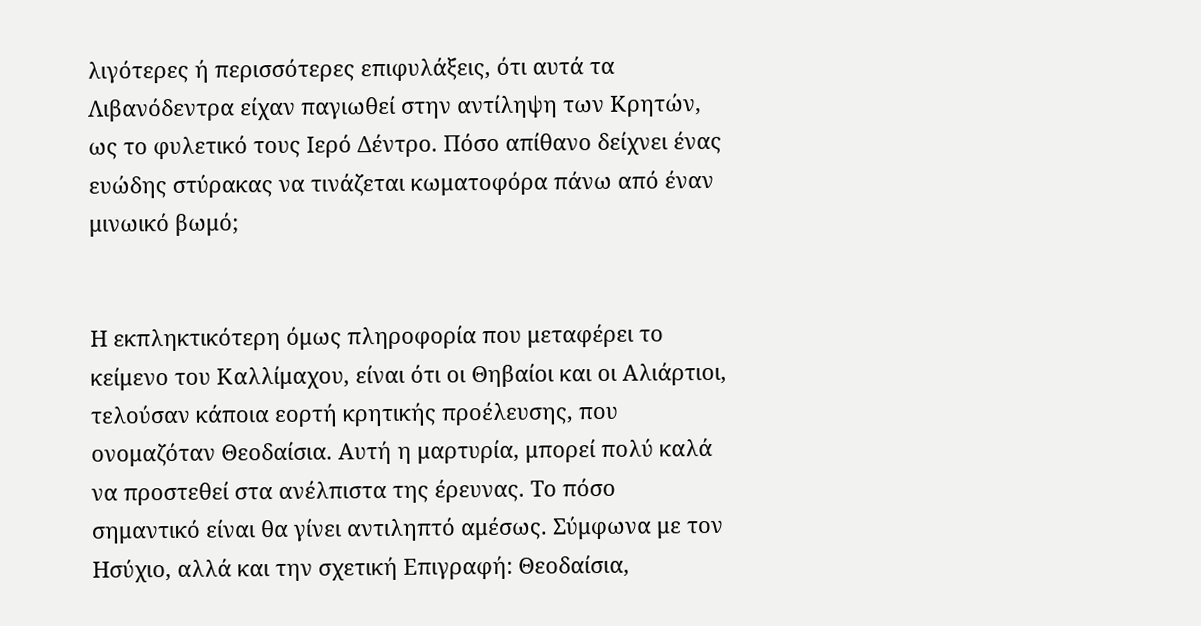λιγότερες ή περισσότερες επιφυλάξεις, ότι αυτά τα Λιβανόδεντρα είχαν παγιωθεί στην αντίληψη των Κρητών, ως το φυλετικό τους Ιερό Δέντρο. Πόσο απίθανο δείχνει ένας ευώδης στύρακας να τινάζεται κωματοφόρα πάνω από έναν μινωικό βωμό;


Η εκπληκτικότερη όμως πληροφορία που μεταφέρει το κείμενο του Καλλίμαχου, είναι ότι οι Θηβαίοι και οι Αλιάρτιοι, τελούσαν κάποια εορτή κρητικής προέλευσης, που ονομαζόταν Θεοδαίσια. Αυτή η μαρτυρία, μπορεί πολύ καλά να προστεθεί στα ανέλπιστα της έρευνας. Το πόσο σημαντικό είναι θα γίνει αντιληπτό αμέσως. Σύμφωνα με τον Ησύχιο, αλλά και την σχετική Επιγραφή: Θεοδαίσια,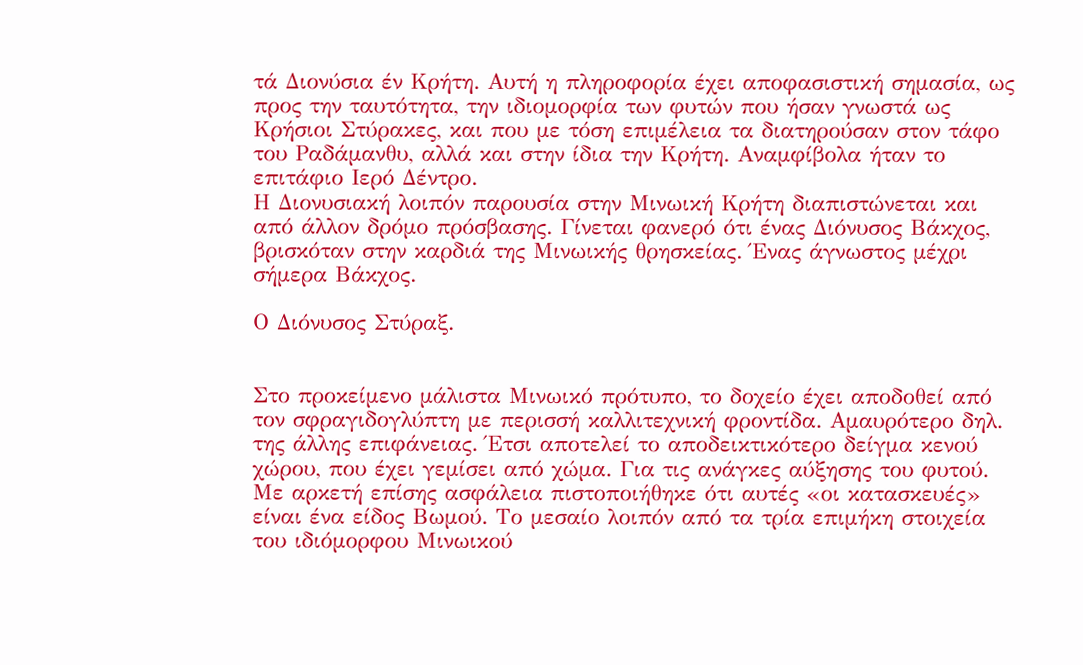τά Διονύσια έν Κρήτη. Αυτή η πληροφορία έχει αποφασιστική σημασία, ως προς την ταυτότητα, την ιδιομορφία των φυτών που ήσαν γνωστά ως Κρήσιοι Στύρακες, και που με τόση επιμέλεια τα διατηρούσαν στον τάφο του Ραδάμανθυ, αλλά και στην ίδια την Κρήτη. Αναμφίβολα ήταν το επιτάφιο Ιερό Δέντρο.
Η Διονυσιακή λοιπόν παρουσία στην Μινωική Κρήτη διαπιστώνεται και από άλλον δρόμο πρόσβασης. Γίνεται φανερό ότι ένας Διόνυσος Βάκχος, βρισκόταν στην καρδιά της Μινωικής θρησκείας. Ένας άγνωστος μέχρι σήμερα Βάκχος.

Ο Διόνυσος Στύραξ.


Στο προκείμενο μάλιστα Μινωικό πρότυπο, το δοχείο έχει αποδοθεί από τον σφραγιδογλύπτη με περισσή καλλιτεχνική φροντίδα. Αμαυρότερο δηλ. της άλλης επιφάνειας. Έτσι αποτελεί το αποδεικτικότερο δείγμα κενού χώρου, που έχει γεμίσει από χώμα. Για τις ανάγκες αύξησης του φυτού.
Με αρκετή επίσης ασφάλεια πιστοποιήθηκε ότι αυτές «οι κατασκευές» είναι ένα είδος Βωμού. Το μεσαίο λοιπόν από τα τρία επιμήκη στοιχεία του ιδιόμορφου Μινωικού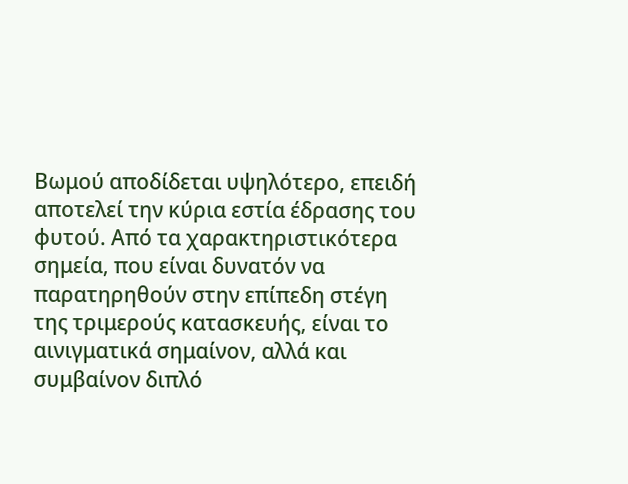Βωμού αποδίδεται υψηλότερο, επειδή αποτελεί την κύρια εστία έδρασης του φυτού. Από τα χαρακτηριστικότερα σημεία, που είναι δυνατόν να παρατηρηθούν στην επίπεδη στέγη της τριμερούς κατασκευής, είναι το αινιγματικά σημαίνον, αλλά και συμβαίνον διπλό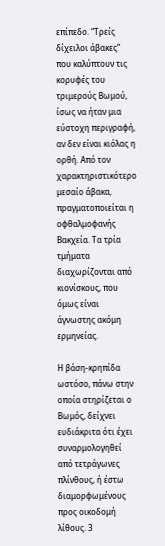επίπεδο. “Τρείς δίχειλοι άβακες” που καλύπτουν τις κορυφές του τριμερούς Βωμού, ίσως να ήταν μια εύστοχη περιγραφή, αν δεν είναι κιόλας η ορθή. Από τον χαρακτηριστικότερο μεσαίο άβακα, πραγματοποιείται η οφθαλμοφανής Βακχεία. Τα τρία τμήματα διαχωρίζονται από κιονίσκους, που όμως είναι άγνωστης ακόμη ερμηνείας.

Η βάση-κρηπίδα ωστόσο, πάνω στην οποία στηρίζεται ο Βωμός, δείχνει ευδιάκριτα ότι έχει συναρμολογηθεί από τετράγωνες πλίνθους, ή έστω διαμορφωμένους προς οικοδομή λίθους. 3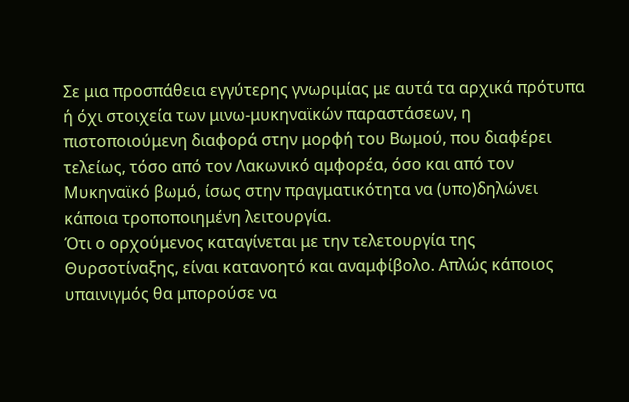Σε μια προσπάθεια εγγύτερης γνωριμίας με αυτά τα αρχικά πρότυπα ή όχι στοιχεία των μινω-μυκηναϊκών παραστάσεων, η πιστοποιούμενη διαφορά στην μορφή του Βωμού, που διαφέρει τελείως, τόσο από τον Λακωνικό αμφορέα, όσο και από τον Μυκηναϊκό βωμό, ίσως στην πραγματικότητα να (υπο)δηλώνει κάποια τροποποιημένη λειτουργία.
Ότι ο ορχούμενος καταγίνεται με την τελετουργία της Θυρσοτίναξης, είναι κατανοητό και αναμφίβολο. Απλώς κάποιος υπαινιγμός θα μπορούσε να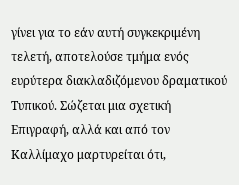γίνει για το εάν αυτή συγκεκριμένη τελετή, αποτελούσε τμήμα ενός ευρύτερα διακλαδιζόμενου δραματικού Τυπικού. Σώζεται μια σχετική Επιγραφή, αλλά και από τον Καλλίμαχο μαρτυρείται ότι,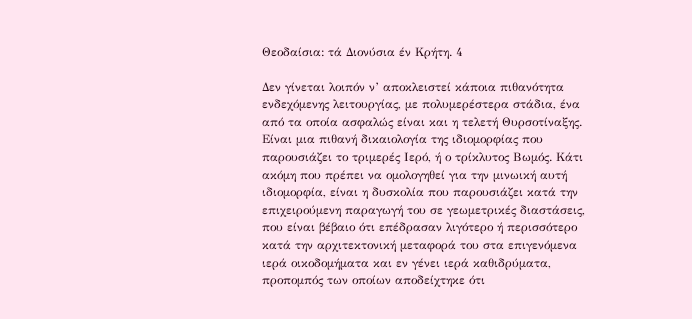Θεοδαίσια: τά Διονύσια έν Κρήτη. 4

Δεν γίνεται λοιπόν ν’ αποκλειστεί κάποια πιθανότητα ενδεχόμενης λειτουργίας, με πολυμερέστερα στάδια, ένα από τα οποία ασφαλώς είναι και η τελετή Θυρσοτίναξης.
Είναι μια πιθανή δικαιολογία της ιδιομορφίας που παρουσιάζει το τριμερές Ιερό, ή ο τρίκλυτος Βωμός. Κάτι ακόμη που πρέπει να ομολογηθεί για την μινωική αυτή ιδιομορφία, είναι η δυσκολία που παρουσιάζει κατά την επιχειρούμενη παραγωγή του σε γεωμετρικές διαστάσεις, που είναι βέβαιο ότι επέδρασαν λιγότερο ή περισσότερο κατά την αρχιτεκτονική μεταφορά του στα επιγενόμενα ιερά οικοδομήματα και εν γένει ιερά καθιδρύματα, προπομπός των οποίων αποδείχτηκε ότι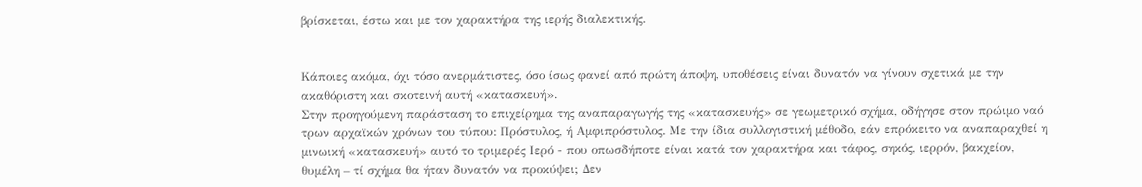βρίσκεται, έστω και με τον χαρακτήρα της ιερής διαλεκτικής.


Κάποιες ακόμα, όχι τόσο ανερμάτιστες, όσο ίσως φανεί από πρώτη άποψη, υποθέσεις είναι δυνατόν να γίνουν σχετικά με την ακαθόριστη και σκοτεινή αυτή «κατασκευή».
Στην προηγούμενη παράσταση το επιχείρημα της αναπαραγωγής της «κατασκευής» σε γεωμετρικό σχήμα, οδήγησε στον πρώιμο ναό τρων αρχαϊκών χρόνων του τύπου: Πρόστυλος, ή Αμφιπρόστυλος. Με την ίδια συλλογιστική μέθοδο, εάν επρόκειτο να αναπαραχθεί η μινωική «κατασκευή» αυτό το τριμερές Ιερό - που οπωσδήποτε είναι κατά τον χαρακτήρα και τάφος, σηκός, ιερρόν, βακχείον, θυμέλη – τί σχήμα θα ήταν δυνατόν να προκύψει; Δεν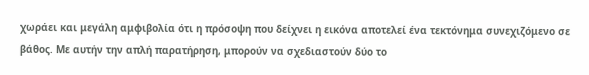χωράει και μεγάλη αμφιβολία ότι η πρόσοψη που δείχνει η εικόνα αποτελεί ένα τεκτόνημα συνεχιζόμενο σε βάθος. Με αυτήν την απλή παρατήρηση, μπορούν να σχεδιαστούν δύο το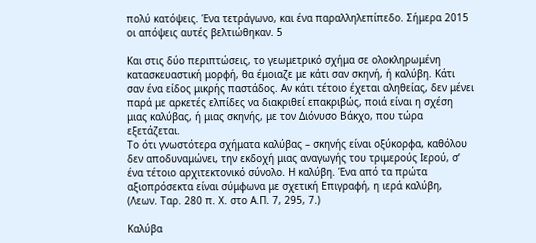πολύ κατόψεις. Ένα τετράγωνο, και ένα παραλληλεπίπεδο. Σήμερα 2015 οι απόψεις αυτές βελτιώθηκαν. 5

Και στις δύο περιπτώσεις, το γεωμετρικό σχήμα σε ολοκληρωμένη κατασκευαστική μορφή, θα έμοιαζε με κάτι σαν σκηνή, ή καλύβη. Κάτι σαν ένα είδος μικρής παστάδος. Αν κάτι τέτοιο έχεται αληθείας, δεν μένει παρά με αρκετές ελπίδες να διακριθεί επακριβώς, ποιά είναι η σχέση μιας καλύβας, ή μιας σκηνής, με τον Διόνυσο Βάκχο, που τώρα εξετάζεται.
Το ότι γνωστότερα σχήματα καλύβας – σκηνής είναι οξύκορφα, καθόλου δεν αποδυναμώνει, την εκδοχή μιας αναγωγής του τριμερούς Ιερού, σ’ ένα τέτοιο αρχιτεκτονικό σύνολο. Η καλύβη. Ένα από τα πρώτα αξιοπρόσεκτα είναι σύμφωνα με σχετική Επιγραφή, η ιερά καλύβη, (Λεων. Ταρ. 280 π. Χ. στο Α.Π. 7, 295, 7.)

Καλύβα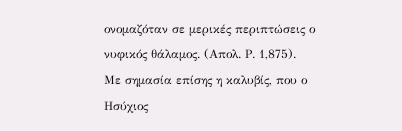ονομαζόταν σε μερικές περιπτώσεις ο νυφικός θάλαμος. (Απολ. Ρ. 1,875).
Με σημασία επίσης η καλυβίς, που ο Ησύχιος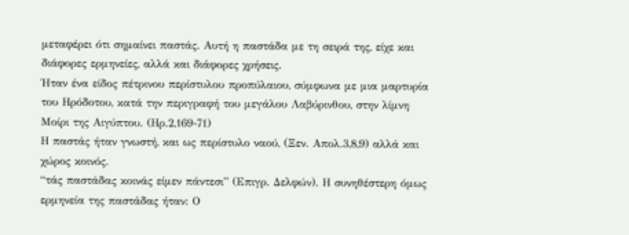μεταφέρει ότι σημαίνει παστάς. Αυτή η παστάδα με τη σειρά της, είχε και διάφορες ερμηνείες, αλλά και διάφορες χρήσεις.
Ήταν ένα είδος πέτρινου περίστυλου προπύλαιου, σύμφωνα με μια μαρτυρία του Ηρόδοτου, κατά την περιγραφή του μεγάλου Λαβύρινθου, στην λίμνη Μοίρι της Αιγύπτου. (Ηρ.2,169-71)
Η παστάς ήταν γνωστή, και ως περίστυλο ναού, (Ξεν. Απολ.3,8,9) αλλά και χώρος κοινός.
“τάς παστάδας κοινάς είμεν πάντεσι” (Επιγρ. Δελφών). Η συνηθέστερη όμως ερμηνεία της παστάδας ήταν: Ο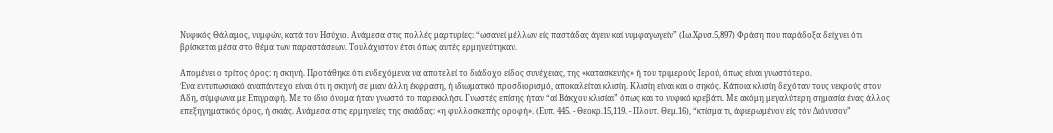Νυφικός Θάλαμος, νυμφών, κατά τον Ησύχιο. Ανάμεσα στις πολλές μαρτυρίες: “ωσανεί μέλλων είς παστάδας άγειν καί νυμφαγωγείν” (Ιω.Χρυσ.5,897) Φράση που παράδοξα δείχνει ότι βρίσκεται μέσα στο θέμα των παραστάσεων. Τουλάχιστον έτσι όπως αυτές ερμηνεύτηκαν.

Απομένει ο τρίτος όρος: η σκηνή. Προτάθηκε ότι ενδεχόμενα να αποτελεί το διάδοχο είδος συνέχειας, της «κατασκευής» ή του τριμερούς Ιερού, όπως είναι γνωστότερο.
Ένα εντυπωσιακό αναπάντεχο είναι ότι η σκηνή σε μιαν άλλη έκφραση, ή ιδιωματικό προσδιορισμό, αποκαλείται κλισίη. Κλισίη είναι και ο σηκός. Κάποια κλισίη δεχόταν τους νεκρούς στον Άδη, σύμφωνα με Επιγραφή. Με το ίδιο όνομα ήταν γνωστό το παρεκκλήσι. Γνωστές επίσης ήταν “αί Βάκχου κλισίαι” όπως και το νυφικό κρεβάτι. Με ακόμη μεγαλύτερη σημασία ένας άλλος επεξηγηματικός όρος, ή σκιάς. Ανάμεσα στις ερμηνείες της σκιάδας: «η φυλλοσκεπής οροφή». (Ευπ. 445. - Θεοκρ.15,119. - Πλουτ. Θεμ.16), “κτίσμα τι, άφιερωμένον είς τόν Διόνυσον”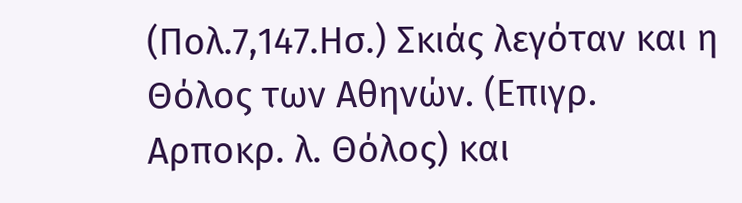(Πολ.7,147.Ησ.) Σκιάς λεγόταν και η Θόλος των Αθηνών. (Επιγρ. Αρποκρ. λ. Θόλος) και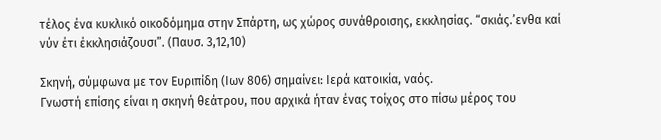τέλος ένα κυκλικό οικοδόμημα στην Σπάρτη, ως χώρος συνάθροισης, εκκλησίας. “σκιάς.’ενθα καί νύν έτι έκκλησιάζουσι”. (Παυσ. 3,12,10)

Σκηνή, σύμφωνα με τον Ευριπίδη (Ιων 806) σημαίνει: Ιερά κατοικία, ναός.
Γνωστή επίσης είναι η σκηνή θεάτρου, που αρχικά ήταν ένας τοίχος στο πίσω μέρος του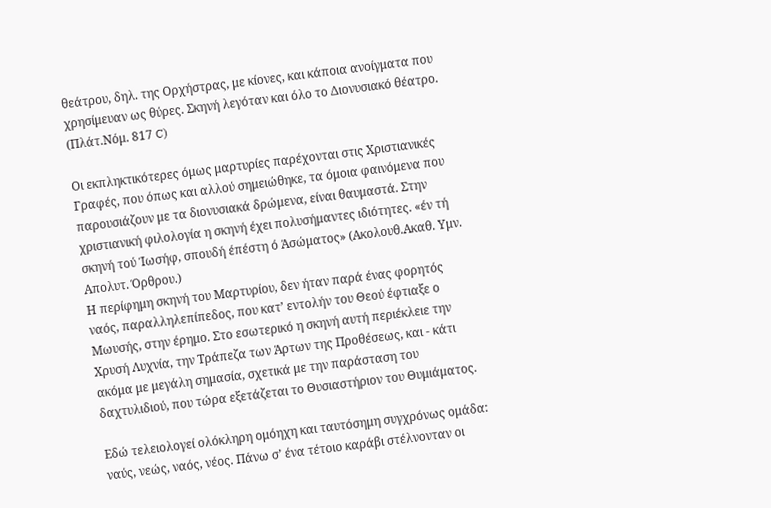θεάτρου, δηλ. της Ορχήστρας, με κίονες, και κάποια ανοίγματα που χρησίμευαν ως θύρες. Σκηνή λεγόταν και όλο το Διονυσιακό θέατρο. (Πλάτ.Νόμ. 817 C)

Οι εκπληκτικότερες όμως μαρτυρίες παρέχονται στις Χριστιανικές Γραφές, που όπως και αλλού σημειώθηκε, τα όμοια φαινόμενα που παρουσιάζουν με τα διονυσιακά δρώμενα, είναι θαυμαστά. Στην χριστιανική φιλολογία η σκηνή έχει πολυσήμαντες ιδιότητες. «έν τή σκηνή τού Ίωσήφ, σπουδή έπέστη ό Άσώματος» (Ακολουθ.Ακαθ. Υμν. Απολυτ. Όρθρου.)
Η περίφημη σκηνή του Μαρτυρίου, δεν ήταν παρά ένας φορητός ναός, παραλληλεπίπεδος, που κατ’ εντολήν του Θεού έφτιαξε ο Μωυσής, στην έρημο. Στο εσωτερικό η σκηνή αυτή περιέκλειε την Χρυσή Λυχνία, την Τράπεζα των Άρτων της Προθέσεως, και - κάτι ακόμα με μεγάλη σημασία, σχετικά με την παράσταση του δαχτυλιδιού, που τώρα εξετάζεται το Θυσιαστήριον του Θυμιάματος.

Εδώ τελειολογεί ολόκληρη ομόηχη και ταυτόσημη συγχρόνως ομάδα: ναύς, νεώς, ναός, νέος. Πάνω σ’ ένα τέτοιο καράβι στέλνονταν οι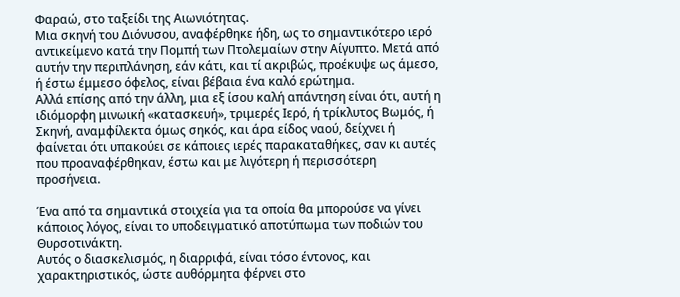Φαραώ, στο ταξείδι της Αιωνιότητας.
Μια σκηνή του Διόνυσου, αναφέρθηκε ήδη, ως το σημαντικότερο ιερό αντικείμενο κατά την Πομπή των Πτολεμαίων στην Αίγυπτο. Μετά από αυτήν την περιπλάνηση, εάν κάτι, και τί ακριβώς, προέκυψε ως άμεσο, ή έστω έμμεσο όφελος, είναι βέβαια ένα καλό ερώτημα.
Αλλά επίσης από την άλλη, μια εξ ίσου καλή απάντηση είναι ότι, αυτή η ιδιόμορφη μινωική «κατασκευή», τριμερές Ιερό, ή τρίκλυτος Βωμός, ή Σκηνή, αναμφίλεκτα όμως σηκός, και άρα είδος ναού, δείχνει ή φαίνεται ότι υπακούει σε κάποιες ιερές παρακαταθήκες, σαν κι αυτές που προαναφέρθηκαν, έστω και με λιγότερη ή περισσότερη προσήνεια.

Ένα από τα σημαντικά στοιχεία για τα οποία θα μπορούσε να γίνει κάποιος λόγος, είναι το υποδειγματικό αποτύπωμα των ποδιών του Θυρσοτινάκτη.
Αυτός ο διασκελισμός, η διαρριφά, είναι τόσο έντονος, και χαρακτηριστικός, ώστε αυθόρμητα φέρνει στο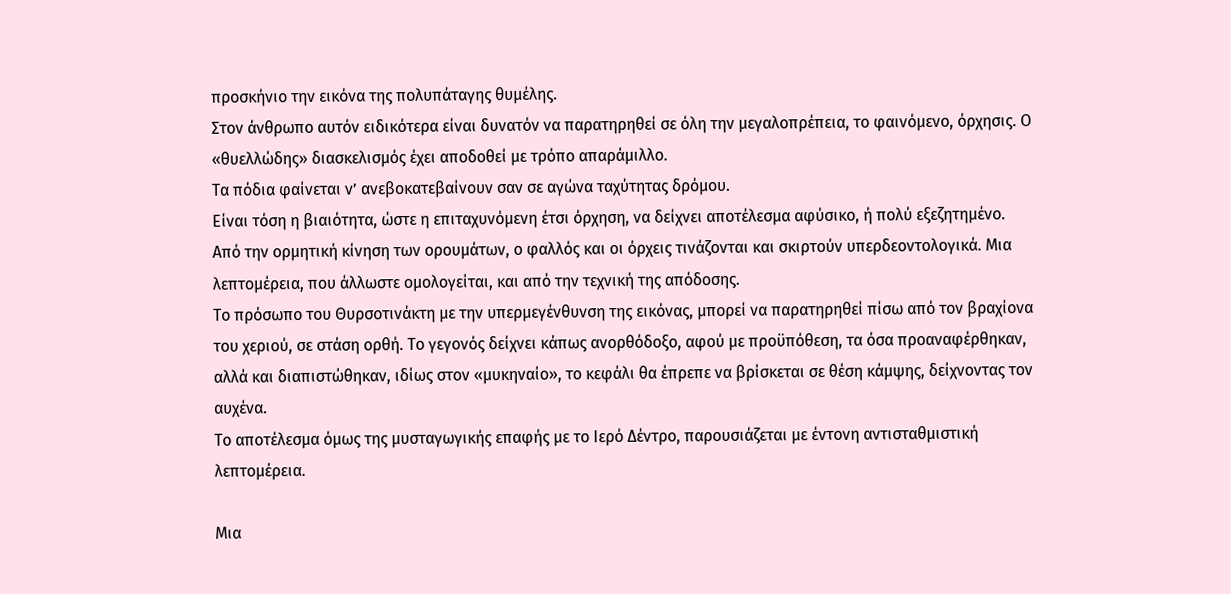προσκήνιο την εικόνα της πολυπάταγης θυμέλης.
Στον άνθρωπο αυτόν ειδικότερα είναι δυνατόν να παρατηρηθεί σε όλη την μεγαλοπρέπεια, το φαινόμενο, όρχησις. Ο «θυελλώδης» διασκελισμός έχει αποδοθεί με τρόπο απαράμιλλο.
Τα πόδια φαίνεται ν’ ανεβοκατεβαίνουν σαν σε αγώνα ταχύτητας δρόμου.
Είναι τόση η βιαιότητα, ώστε η επιταχυνόμενη έτσι όρχηση, να δείχνει αποτέλεσμα αφύσικο, ή πολύ εξεζητημένο. Από την ορμητική κίνηση των ορουμάτων, ο φαλλός και οι όρχεις τινάζονται και σκιρτούν υπερδεοντολογικά. Μια λεπτομέρεια, που άλλωστε ομολογείται, και από την τεχνική της απόδοσης.
Το πρόσωπο του Θυρσοτινάκτη με την υπερμεγένθυνση της εικόνας, μπορεί να παρατηρηθεί πίσω από τον βραχίονα του χεριού, σε στάση ορθή. Το γεγονός δείχνει κάπως ανορθόδοξο, αφού με προϋπόθεση, τα όσα προαναφέρθηκαν, αλλά και διαπιστώθηκαν, ιδίως στον «μυκηναίο», το κεφάλι θα έπρεπε να βρίσκεται σε θέση κάμψης, δείχνοντας τον αυχένα.
Το αποτέλεσμα όμως της μυσταγωγικής επαφής με το Ιερό Δέντρο, παρουσιάζεται με έντονη αντισταθμιστική λεπτομέρεια.

Μια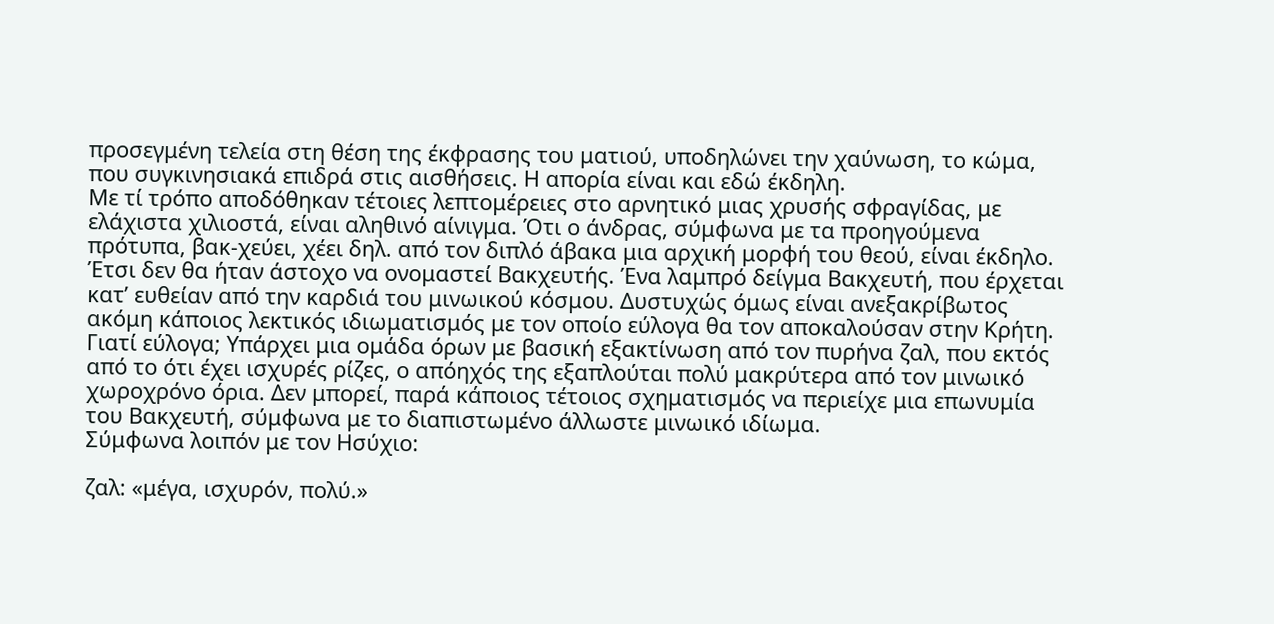προσεγμένη τελεία στη θέση της έκφρασης του ματιού, υποδηλώνει την χαύνωση, το κώμα, που συγκινησιακά επιδρά στις αισθήσεις. Η απορία είναι και εδώ έκδηλη.
Με τί τρόπο αποδόθηκαν τέτοιες λεπτομέρειες στο αρνητικό μιας χρυσής σφραγίδας, με ελάχιστα χιλιοστά, είναι αληθινό αίνιγμα. Ότι ο άνδρας, σύμφωνα με τα προηγούμενα πρότυπα, βακ-χεύει, χέει δηλ. από τον διπλό άβακα μια αρχική μορφή του θεού, είναι έκδηλο. Έτσι δεν θα ήταν άστοχο να ονομαστεί Βακχευτής. Ένα λαμπρό δείγμα Βακχευτή, που έρχεται κατ’ ευθείαν από την καρδιά του μινωικού κόσμου. Δυστυχώς όμως είναι ανεξακρίβωτος ακόμη κάποιος λεκτικός ιδιωματισμός με τον οποίο εύλογα θα τον αποκαλούσαν στην Κρήτη.
Γιατί εύλογα; Υπάρχει μια ομάδα όρων με βασική εξακτίνωση από τον πυρήνα ζαλ, που εκτός από το ότι έχει ισχυρές ρίζες, ο απόηχός της εξαπλούται πολύ μακρύτερα από τον μινωικό χωροχρόνο όρια. Δεν μπορεί, παρά κάποιος τέτοιος σχηματισμός να περιείχε μια επωνυμία του Βακχευτή, σύμφωνα με το διαπιστωμένο άλλωστε μινωικό ιδίωμα.
Σύμφωνα λοιπόν με τον Ησύχιο:

ζαλ: «μέγα, ισχυρόν, πολύ.»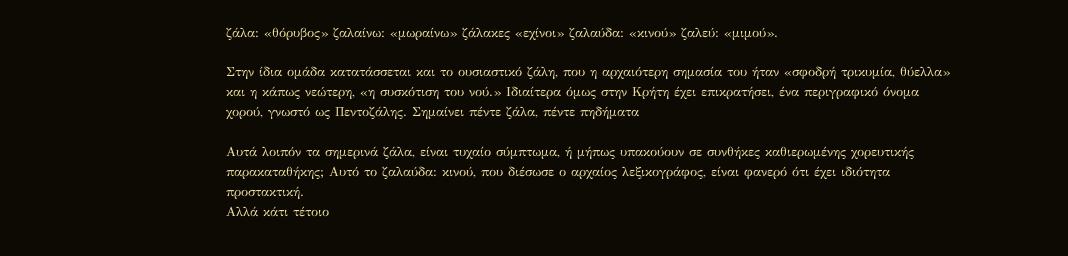ζάλα: «θόρυβος» ζαλαίνω: «μωραίνω» ζάλακες «εχίνοι» ζαλαύδα: «κινού» ζαλεύ: «μιμού».

Στην ίδια ομάδα κατατάσσεται και το ουσιαστικό ζάλη, που η αρχαιότερη σημασία του ήταν «σφοδρή τρικυμία, θύελλα» και η κάπως νεώτερη, «η συσκότιση του νού.» Ιδιαίτερα όμως στην Κρήτη έχει επικρατήσει, ένα περιγραφικό όνομα χορού, γνωστό ως Πεντοζάλης. Σημαίνει πέντε ζάλα, πέντε πηδήματα

Αυτά λοιπόν τα σημερινά ζάλα, είναι τυχαίο σύμπτωμα, ή μήπως υπακούουν σε συνθήκες καθιερωμένης χορευτικής παρακαταθήκης; Αυτό το ζαλαύδα: κινού, που διέσωσε ο αρχαίος λεξικογράφος, είναι φανερό ότι έχει ιδιότητα προστακτική.
Αλλά κάτι τέτοιο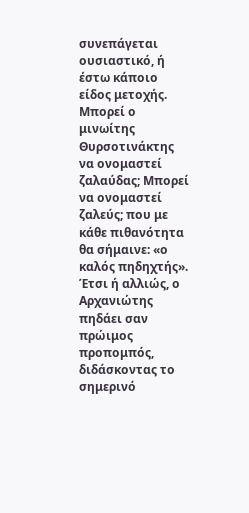συνεπάγεται ουσιαστικό, ή έστω κάποιο είδος μετοχής.
Μπορεί ο μινωίτης Θυρσοτινάκτης να ονομαστεί ζαλαύδας; Μπορεί να ονομαστεί ζαλεύς; που με κάθε πιθανότητα θα σήμαινε: «ο καλός πηδηχτής».
Έτσι ή αλλιώς, ο Αρχανιώτης πηδάει σαν πρώιμος προπομπός, διδάσκοντας το σημερινό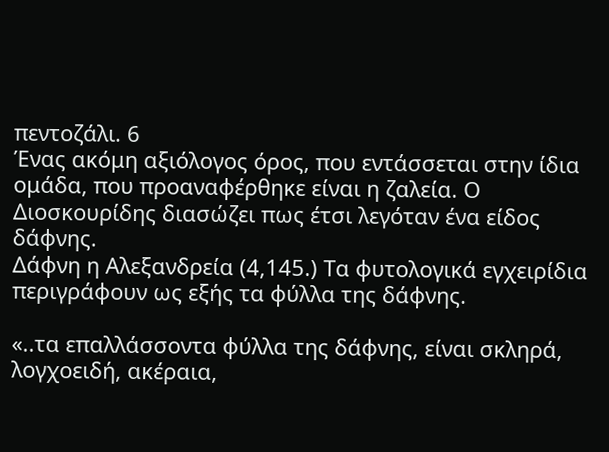πεντοζάλι. 6
Ένας ακόμη αξιόλογος όρος, που εντάσσεται στην ίδια ομάδα, που προαναφέρθηκε είναι η ζαλεία. Ο Διοσκουρίδης διασώζει πως έτσι λεγόταν ένα είδος δάφνης.
Δάφνη η Αλεξανδρεία (4,145.) Τα φυτολογικά εγχειρίδια περιγράφουν ως εξής τα φύλλα της δάφνης.

«..τα επαλλάσσοντα φύλλα της δάφνης, είναι σκληρά, λογχοειδή, ακέραια,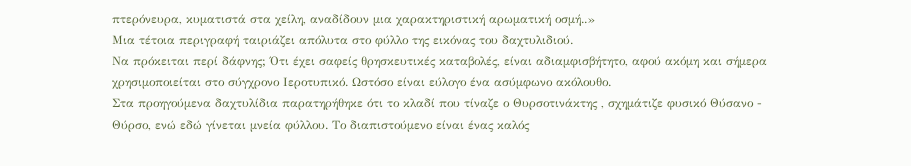πτερόνευρα, κυματιστά στα χείλη, αναδίδουν μια χαρακτηριστική αρωματική οσμή..»
Μια τέτοια περιγραφή ταιριάζει απόλυτα στο φύλλο της εικόνας του δαχτυλιδιού.
Να πρόκειται περί δάφνης; Ότι έχει σαφείς θρησκευτικές καταβολές, είναι αδιαμφισβήτητο, αφού ακόμη και σήμερα χρησιμοποιείται στο σύγχρονο Ιεροτυπικό. Ωστόσο είναι εύλογο ένα ασύμφωνο ακόλουθο.
Στα προηγούμενα δαχτυλίδια παρατηρήθηκε ότι το κλαδί που τίναζε ο Θυρσοτινάκτης , σχημάτιζε φυσικό Θύσανο - Θύρσο, ενώ εδώ γίνεται μνεία φύλλου. Το διαπιστούμενο είναι ένας καλός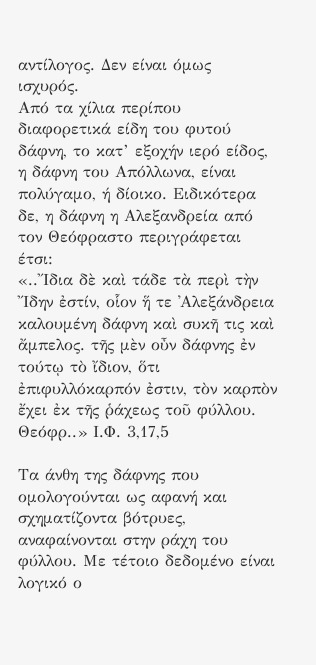αντίλογος. Δεν είναι όμως ισχυρός.
Από τα χίλια περίπου διαφορετικά είδη του φυτού δάφνη, το κατ’ εξοχήν ιερό είδος, η δάφνη του Απόλλωνα, είναι πολύγαμο, ή δίοικο. Ειδικότερα δε, η δάφνη η Αλεξανδρεία από τον Θεόφραστο περιγράφεται έτσι:
«..῎Ιδια δὲ καὶ τάδε τὰ περὶ τὴν ῎Ιδην ἐστίν, οἷον ἥ τε ᾿Αλεξάνδρεια καλουμένη δάφνη καὶ συκῆ τις καὶ ἄμπελος. τῆς μὲν οὖν δάφνης ἐν τούτῳ τὸ ἴδιον, ὅτι ἐπιφυλλόκαρπόν ἐστιν, τὸν καρπὸν ἔχει ἐκ τῆς ῥάχεως τοῦ φύλλου. Θεόφρ..» Ι.Φ. 3,17,5

Τα άνθη της δάφνης που ομολογούνται ως αφανή και σχηματίζοντα βότρυες, αναφαίνονται στην ράχη του φύλλου. Με τέτοιο δεδομένο είναι λογικό ο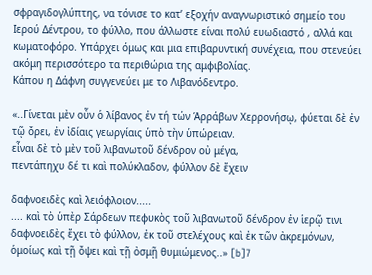σφραγιδογλύπτης, να τόνισε το κατ’ εξοχήν αναγνωριστικό σημείο του Ιερού Δέντρου, το φύλλο, που άλλωστε είναι πολύ ευωδιαστό , αλλά και κωματοφόρο. Υπάρχει όμως και μια επιβαρυντική συνέχεια, που στενεύει ακόμη περισσότερο τα περιθώρια της αμφιβολίας.
Κάπου η Δάφνη συγγενεύει με το Λιβανόδεντρο.

«..Γίνεται μὲν οὖν ὁ λίβανος ἐν τή τών Άρράβων Χερρονήσῳ, φύεται δὲ ἐν τῷ ὄρει, ἐν ἰδίαις γεωργίαις ὑπὸ τὴν ὑπώρειαν.
εἶναι δὲ τὸ μὲν τοῦ λιβανωτοῦ δένδρον οὐ μέγα,
πεντάπηχυ δέ τι καὶ πολύκλαδον, φύλλον δὲ ἔχειν

δαφνοειδὲς καὶ λειόφλοιον.....
.... καὶ τὸ ὑπὲρ Σάρδεων πεφυκὸς τοῦ λιβανωτοῦ δένδρον ἐν ἱερῷ τινι δαφνοειδὲς ἔχει τὸ φύλλον, ἐκ τοῦ στελέχους καὶ ἐκ τῶν ἀκρεμόνων, ὁμοίως καὶ τῇ ὄψει καὶ τῇ ὀσμῇ θυμιώμενος..» [b]7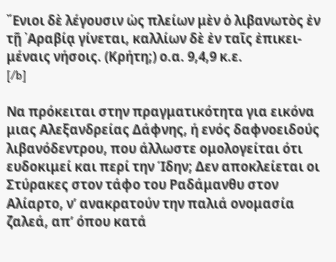῎Ενιοι δὲ λέγουσιν ὡς πλείων μὲν ὁ λιβανωτὸς ἐν τῇ ᾿Αραβίᾳ γίνεται, καλλίων δὲ ἐν ταῖς ἐπικει- μέναις νήσοις. (Κρήτη;) ο.α. 9,4,9 κ.ε.
[/b]

Να πρόκειται στην πραγματικότητα για εικόνα μιας Αλεξανδρείας Δάφνης, ή ενός δαφνοειδούς λιβανόδεντρου, που άλλωστε ομολογείται ότι ευδοκιμεί και περί την Ίδην; Δεν αποκλείεται οι Στύρακες στον τάφο του Ραδάμανθυ στον Αλίαρτο, ν’ ανακρατούν την παλιά ονομασία ζαλεά, απ’ όπου κατά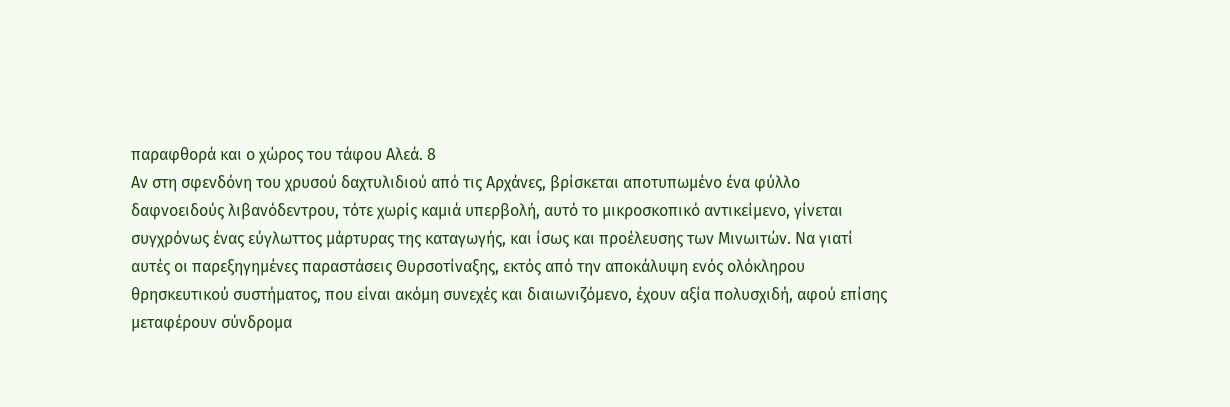παραφθορά και ο χώρος του τάφου Αλεά. 8
Αν στη σφενδόνη του χρυσού δαχτυλιδιού από τις Αρχάνες, βρίσκεται αποτυπωμένο ένα φύλλο δαφνοειδούς λιβανόδεντρου, τότε χωρίς καμιά υπερβολή, αυτό το μικροσκοπικό αντικείμενο, γίνεται συγχρόνως ένας εύγλωττος μάρτυρας της καταγωγής, και ίσως και προέλευσης των Μινωιτών. Να γιατί αυτές οι παρεξηγημένες παραστάσεις Θυρσοτίναξης, εκτός από την αποκάλυψη ενός ολόκληρου θρησκευτικού συστήματος, που είναι ακόμη συνεχές και διαιωνιζόμενο, έχουν αξία πολυσχιδή, αφού επίσης μεταφέρουν σύνδρομα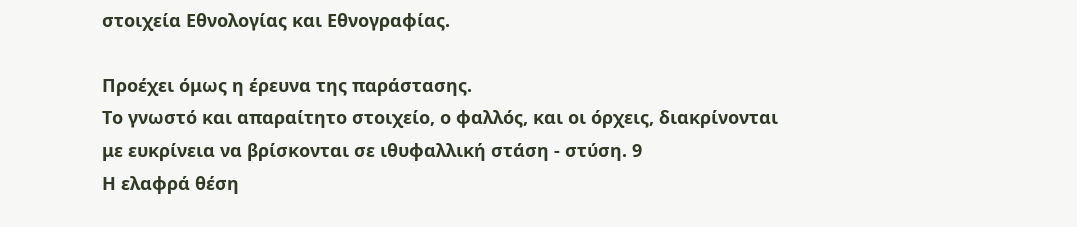στοιχεία Εθνολογίας και Εθνογραφίας.

Προέχει όμως η έρευνα της παράστασης.
Το γνωστό και απαραίτητο στοιχείο, ο φαλλός, και οι όρχεις, διακρίνονται με ευκρίνεια να βρίσκονται σε ιθυφαλλική στάση - στύση. 9
Η ελαφρά θέση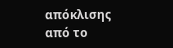απόκλισης από το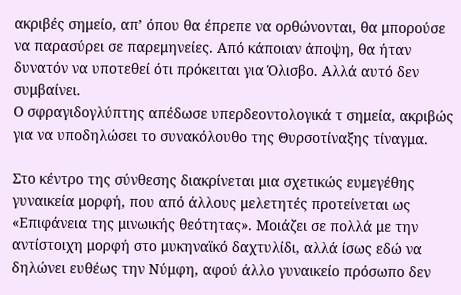ακριβές σημείο, απ’ όπου θα έπρεπε να ορθώνονται, θα μπορούσε να παρασύρει σε παρεμηνείες. Από κάποιαν άποψη, θα ήταν δυνατόν να υποτεθεί ότι πρόκειται για Όλισβο. Αλλά αυτό δεν συμβαίνει.
Ο σφραγιδογλύπτης απέδωσε υπερδεοντολογικά τ σημεία, ακριβώς για να υποδηλώσει το συνακόλουθο της Θυρσοτίναξης τίναγμα.

Στο κέντρο της σύνθεσης διακρίνεται μια σχετικώς ευμεγέθης γυναικεία μορφή, που από άλλους μελετητές προτείνεται ως «Επιφάνεια της μινωικής θεότητας». Μοιάζει σε πολλά με την αντίστοιχη μορφή στο μυκηναϊκό δαχτυλίδι, αλλά ίσως εδώ να δηλώνει ευθέως την Νύμφη, αφού άλλο γυναικείο πρόσωπο δεν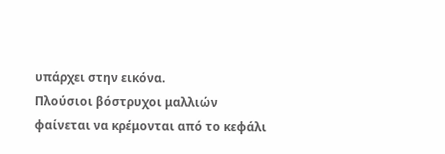υπάρχει στην εικόνα.
Πλούσιοι βόστρυχοι μαλλιών φαίνεται να κρέμονται από το κεφάλι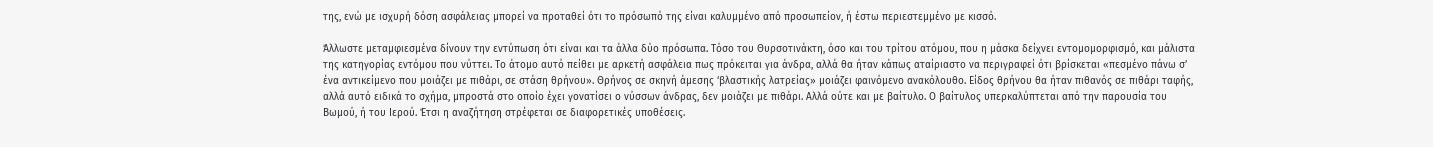της, ενώ με ισχυρή δόση ασφάλειας μπορεί να προταθεί ότι το πρόσωπό της είναι καλυμμένο από προσωπείον, ή έστω περιεστεμμένο με κισσό.

Άλλωστε μεταμφιεσμένα δίνουν την εντύπωση ότι είναι και τα άλλα δύο πρόσωπα. Τόσο του Θυρσοτινάκτη, όσο και του τρίτου ατόμου, που η μάσκα δείχνει εντομομορφισμό, και μάλιστα της κατηγορίας εντόμου που νύττει. Το άτομο αυτό πείθει με αρκετή ασφάλεια πως πρόκειται για άνδρα, αλλά θα ήταν κάπως αταίριαστο να περιγραφεί ότι βρίσκεται «πεσμένο πάνω σ’ ένα αντικείμενο που μοιάζει με πιθάρι, σε στάση θρήνου». Θρήνος σε σκηνή άμεσης ‘βλαστικής λατρείας» μοιάζει φαινόμενο ανακόλουθο. Είδος θρήνου θα ήταν πιθανός σε πιθάρι ταφής, αλλά αυτό ειδικά το σχήμα, μπροστά στο οποίο έχει γονατίσει ο νύσσων άνδρας, δεν μοιάζει με πιθάρι. Αλλά ούτε και με βαίτυλο. Ο βαίτυλος υπερκαλύπτεται από την παρουσία του Βωμού, ή του Ιερού. Έτσι η αναζήτηση στρέφεται σε διαφορετικές υποθέσεις.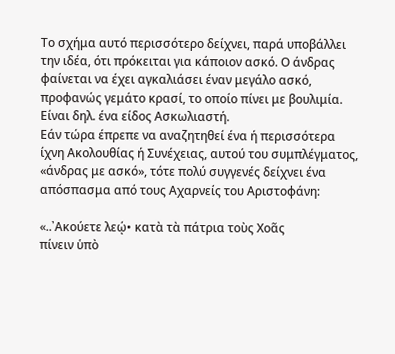Το σχήμα αυτό περισσότερο δείχνει, παρά υποβάλλει την ιδέα, ότι πρόκειται για κάποιον ασκό. Ο άνδρας φαίνεται να έχει αγκαλιάσει έναν μεγάλο ασκό, προφανώς γεμάτο κρασί, το οποίο πίνει με βουλιμία. Είναι δηλ. ένα είδος Ασκωλιαστή.
Εάν τώρα έπρεπε να αναζητηθεί ένα ή περισσότερα ίχνη Ακολουθίας ή Συνέχειας, αυτού του συμπλέγματος, «άνδρας με ασκό», τότε πολύ συγγενές δείχνει ένα απόσπασμα από τους Αχαρνείς του Αριστοφάνη:

«..᾿Ακούετε λεῴ• κατὰ τὰ πάτρια τοὺς Χοᾶς
πίνειν ὑπὸ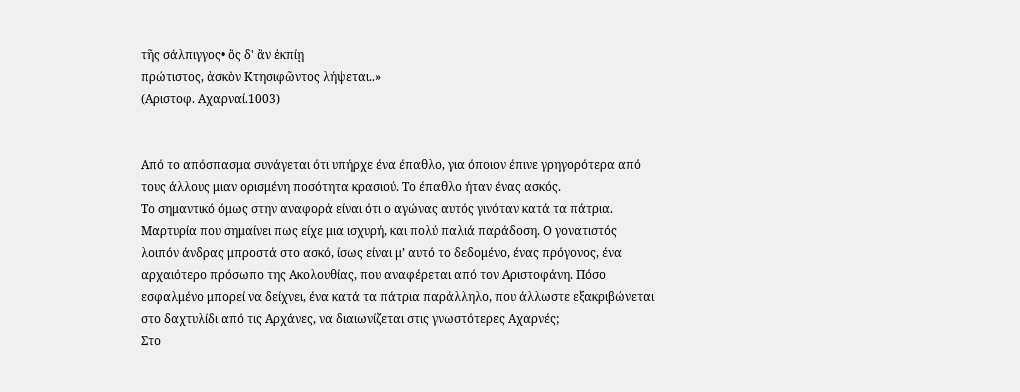τῆς σάλπιγγος• ὃς δ' ἂν ἐκπίῃ
πρώτιστος, ἀσκὸν Κτησιφῶντος λήψεται..»
(Αριστοφ. Αχαρναί.1003)


Από το απόσπασμα συνάγεται ότι υπήρχε ένα έπαθλο, για όποιον έπινε γρηγορότερα από τους άλλους μιαν ορισμένη ποσότητα κρασιού. Το έπαθλο ήταν ένας ασκός.
Το σημαντικό όμως στην αναφορά είναι ότι ο αγώνας αυτός γινόταν κατά τα πάτρια. Μαρτυρία που σημαίνει πως είχε μια ισχυρή, και πολύ παλιά παράδοση. Ο γονατιστός λοιπόν άνδρας μπροστά στο ασκό, ίσως είναι μ’ αυτό το δεδομένο, ένας πρόγονος, ένα αρχαιότερο πρόσωπο της Ακολουθίας, που αναφέρεται από τον Αριστοφάνη. Πόσο εσφαλμένο μπορεί να δείχνει, ένα κατά τα πάτρια παράλληλο, που άλλωστε εξακριβώνεται στο δαχτυλίδι από τις Αρχάνες, να διαιωνίζεται στις γνωστότερες Αχαρνές;
Στο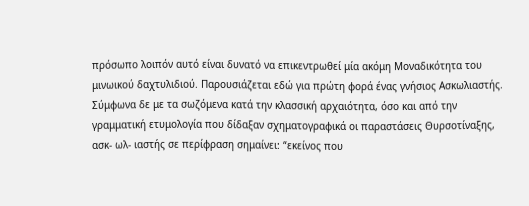πρόσωπο λοιπόν αυτό είναι δυνατό να επικεντρωθεί μία ακόμη Μοναδικότητα του μινωικού δαχτυλιδιού. Παρουσιάζεται εδώ για πρώτη φορά ένας γνήσιος Ασκωλιαστής.
Σύμφωνα δε με τα σωζόμενα κατά την κλασσική αρχαιότητα, όσο και από την γραμματική ετυμολογία που δίδαξαν σχηματογραφικά οι παραστάσεις Θυρσοτίναξης, ασκ- ωλ- ιαστής σε περίφραση σημαίνει: “εκείνος που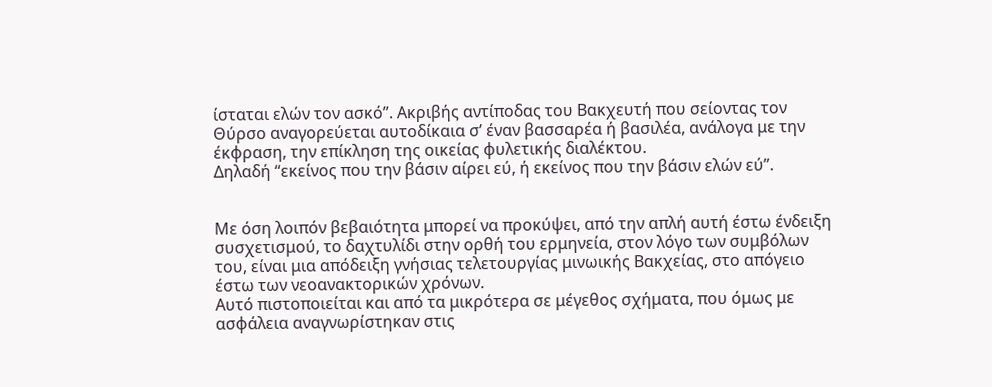ίσταται ελών τον ασκό”. Ακριβής αντίποδας του Βακχευτή που σείοντας τον Θύρσο αναγορεύεται αυτοδίκαια σ’ έναν βασσαρέα ή βασιλέα, ανάλογα με την έκφραση, την επίκληση της οικείας φυλετικής διαλέκτου.
Δηλαδή “εκείνος που την βάσιν αίρει εύ, ή εκείνος που την βάσιν ελών εύ”.


Με όση λοιπόν βεβαιότητα μπορεί να προκύψει, από την απλή αυτή έστω ένδειξη συσχετισμού, το δαχτυλίδι στην ορθή του ερμηνεία, στον λόγο των συμβόλων του, είναι μια απόδειξη γνήσιας τελετουργίας μινωικής Βακχείας, στο απόγειο έστω των νεοανακτορικών χρόνων.
Αυτό πιστοποιείται και από τα μικρότερα σε μέγεθος σχήματα, που όμως με ασφάλεια αναγνωρίστηκαν στις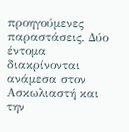προηγούμενες παραστάσεις. Δύο έντομα διακρίνονται ανάμεσα στον Ασκωλιαστή και την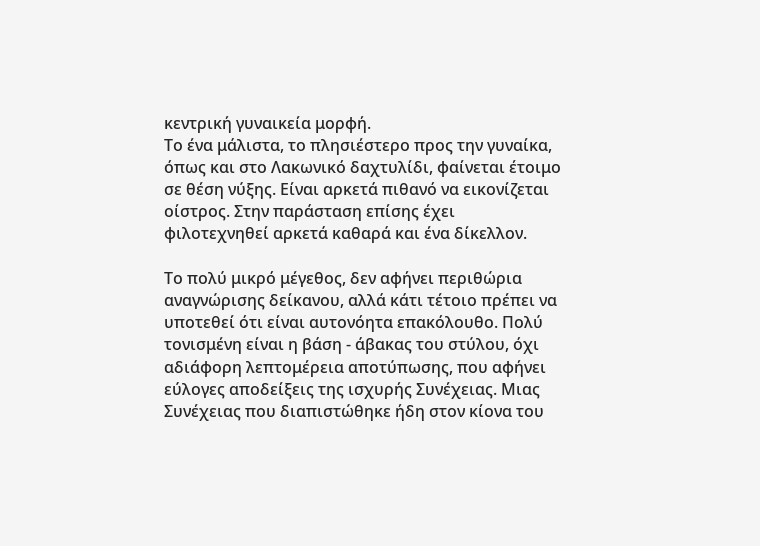κεντρική γυναικεία μορφή.
Το ένα μάλιστα, το πλησιέστερο προς την γυναίκα, όπως και στο Λακωνικό δαχτυλίδι, φαίνεται έτοιμο σε θέση νύξης. Είναι αρκετά πιθανό να εικονίζεται οίστρος. Στην παράσταση επίσης έχει φιλοτεχνηθεί αρκετά καθαρά και ένα δίκελλον.

Το πολύ μικρό μέγεθος, δεν αφήνει περιθώρια αναγνώρισης δείκανου, αλλά κάτι τέτοιο πρέπει να υποτεθεί ότι είναι αυτονόητα επακόλουθο. Πολύ τονισμένη είναι η βάση - άβακας του στύλου, όχι αδιάφορη λεπτομέρεια αποτύπωσης, που αφήνει εύλογες αποδείξεις της ισχυρής Συνέχειας. Μιας Συνέχειας που διαπιστώθηκε ήδη στον κίονα του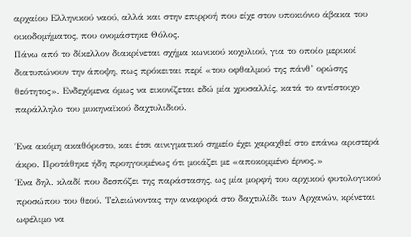αρχαίου Ελληνικού ναού, αλλά και στην επιρροή που είχε στον υποκιόνιο άβακα του οικοδομήματος, που ονομάστηκε Θόλος.
Πάνω από το δίκελλον διακρίνεται σχήμα κωνικού κοχυλιού, για το οποίο μερικοί διατυπώνουν την άποψη, πως πρόκειται περί «του οφθαλμού της πάνθ’ ορώσης θεότητος». Ενδεχόμενα όμως να εικονίζεται εδώ μία χρυσαλλίς, κατά το αντίστοιχο παράλληλο του μυκηναϊκού δαχτυλιδιού.

Ένα ακόμη ακαθόριστο, και έτσι αινιγματικό σημείο έχει χαραχθεί στο επάνω αριστερά άκρο. Προτάθηκε ήδη προηγουμένως ότι μοιάζει με «αποκομμένο έρνος.»
Ένα δηλ. κλαδί που δεσπόζει της παράστασης, ως μία μορφή του αρχικού φυτολογικού προσώπου του θεού. Τελειώνοντας την αναφορά στο δαχτυλίδι των Αρχανών, κρίνεται ωφέλιμο να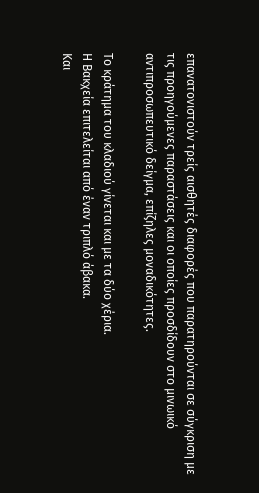επανατονιστούν τρείς αισθητές διαφορές που παρατηρούνται σε σύγκριση με τις προηγούμενες παραστάσεις και οι οποίες προσδίδουν στο μινωικό αντιπροσωπευτικό δείγμα, επίζηλες μοναδικότητες.

Το κράτημα του κλαδιού γίνεται και με τα δύο χέρια.
Η Βακχεία επιτελείται από έναν τριπλό άβακα.
Και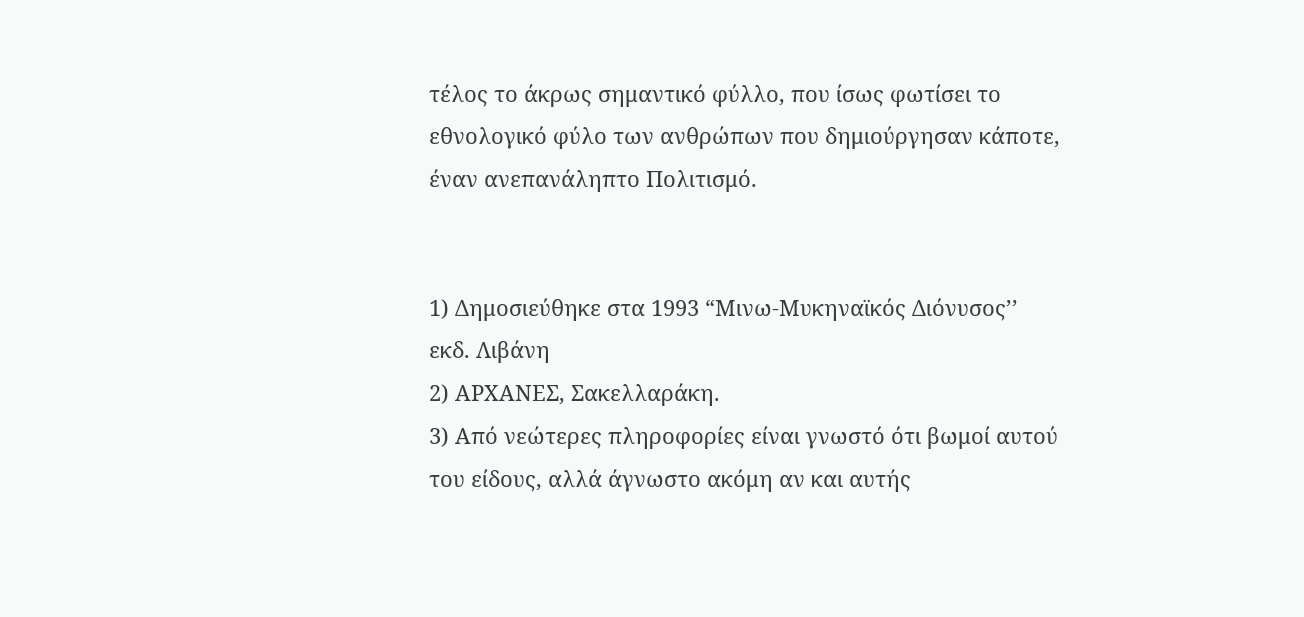τέλος το άκρως σημαντικό φύλλο, που ίσως φωτίσει το εθνολογικό φύλο των ανθρώπων που δημιούργησαν κάποτε, έναν ανεπανάληπτο Πολιτισμό.


1) Δημοσιεύθηκε στα 1993 “Μινω-Μυκηναϊκός Διόνυσος’’ εκδ. Λιβάνη
2) ΑΡΧΑΝΕΣ, Σακελλαράκη.
3) Από νεώτερες πληροφορίες είναι γνωστό ότι βωμοί αυτού του είδους, αλλά άγνωστο ακόμη αν και αυτής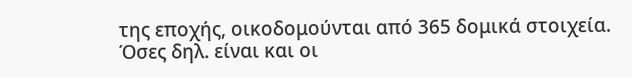της εποχής, οικοδομούνται από 365 δομικά στοιχεία. Όσες δηλ. είναι και οι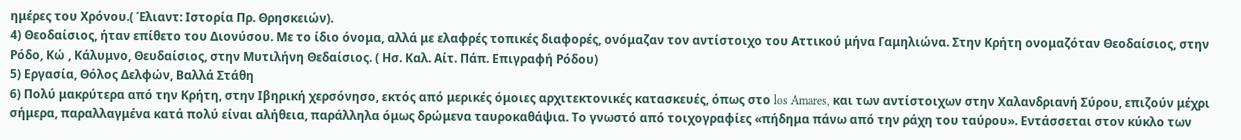ημέρες του Χρόνου.( Έλιαντ: Ιστορία Πρ. Θρησκειών).
4) Θεοδαίσιος, ήταν επίθετο του Διονύσου. Με το ίδιο όνομα, αλλά με ελαφρές τοπικές διαφορές, ονόμαζαν τον αντίστοιχο του Αττικού μήνα Γαμηλιώνα. Στην Κρήτη ονομαζόταν Θεοδαίσιος, στην Ρόδο, Κώ , Κάλυμνο, Θευδαίσιος, στην Μυτιλήνη Θεδαίσιος. ( Ησ. Καλ. Αίτ. Πάπ. Επιγραφή Ρόδου)
5) Εργασία, Θόλος Δελφών, Βαλλά Στάθη
6) Πολύ μακρύτερα από την Κρήτη, στην Ιβηρική χερσόνησο, εκτός από μερικές όμοιες αρχιτεκτονικές κατασκευές, όπως στο los Amares, και των αντίστοιχων στην Χαλανδριανή Σύρου, επιζούν μέχρι σήμερα, παραλλαγμένα κατά πολύ είναι αλήθεια, παράλληλα όμως δρώμενα ταυροκαθάψια. Το γνωστό από τοιχογραφίες «πήδημα πάνω από την ράχη του ταύρου». Εντάσσεται στον κύκλο των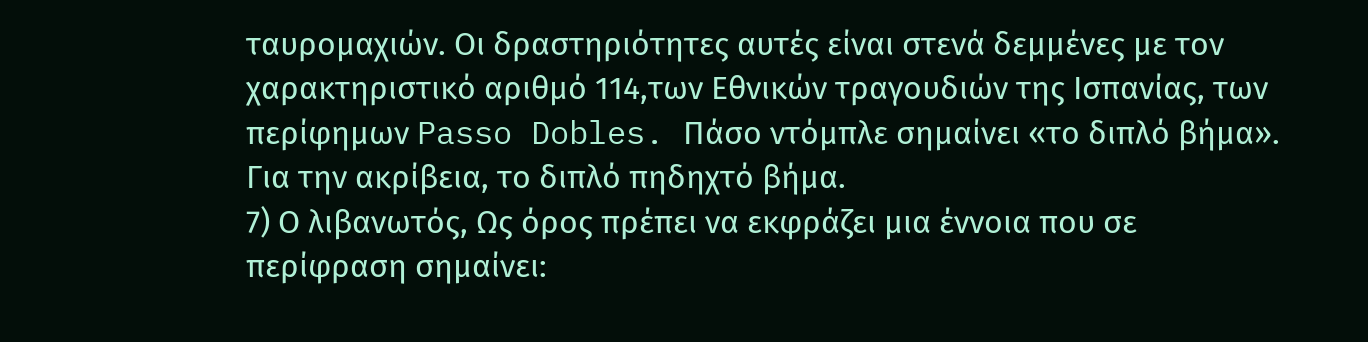ταυρομαχιών. Οι δραστηριότητες αυτές είναι στενά δεμμένες με τον χαρακτηριστικό αριθμό 114,των Εθνικών τραγουδιών της Ισπανίας, των περίφημων Passo Dobles. Πάσο ντόμπλε σημαίνει «το διπλό βήμα». Για την ακρίβεια, το διπλό πηδηχτό βήμα.
7) Ο λιβανωτός, Ως όρος πρέπει να εκφράζει μια έννοια που σε περίφραση σημαίνει: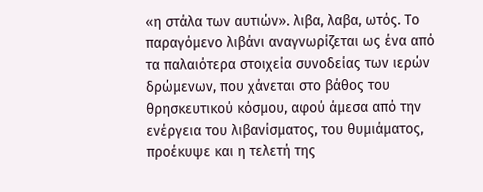«η στάλα των αυτιών». λιβα, λαβα, ωτός. Το παραγόμενο λιβάνι αναγνωρίζεται ως ένα από τα παλαιότερα στοιχεία συνοδείας των ιερών δρώμενων, που χάνεται στο βάθος του θρησκευτικού κόσμου, αφού άμεσα από την ενέργεια του λιβανίσματος, του θυμιάματος, προέκυψε και η τελετή της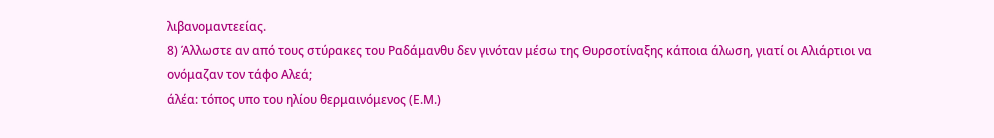λιβανομαντεείας.
8) Άλλωστε αν από τους στύρακες του Ραδάμανθυ δεν γινόταν μέσω της Θυρσοτίναξης κάποια άλωση, γιατί οι Αλιάρτιοι να ονόμαζαν τον τάφο Αλεά;
άλέα: τόπος υπο του ηλίου θερμαινόμενος (Ε.Μ.)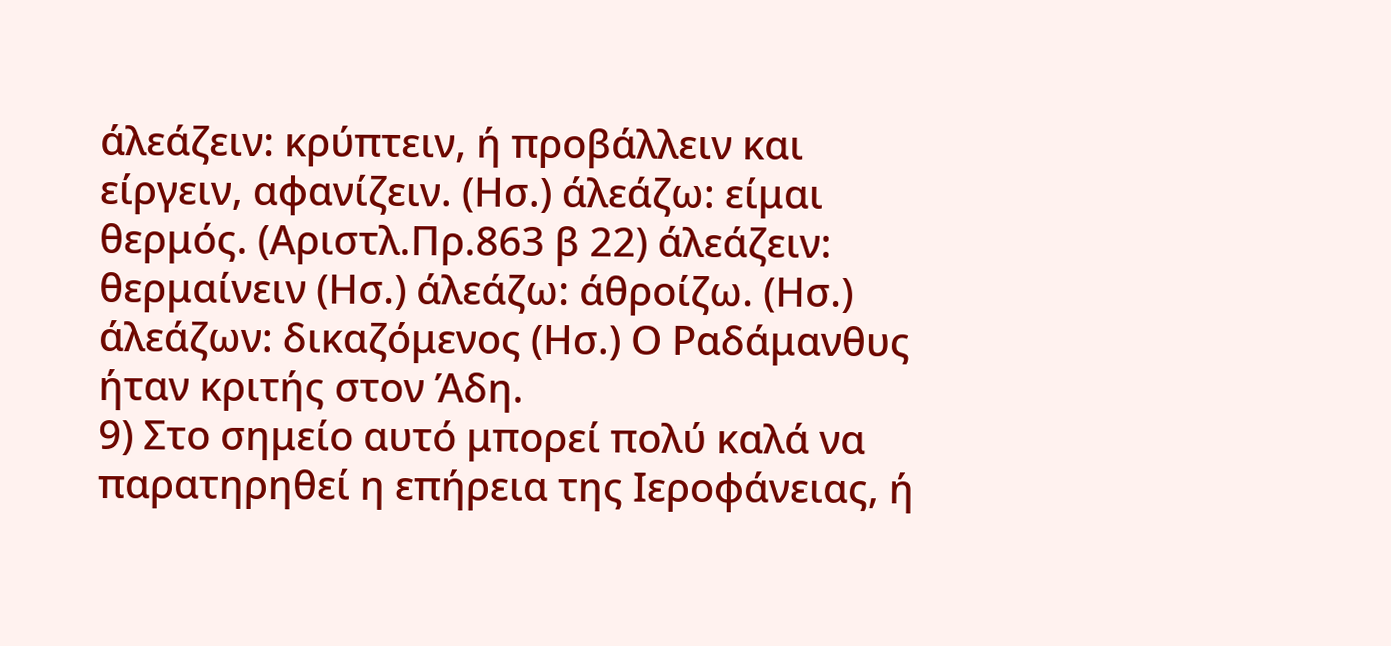άλεάζειν: κρύπτειν, ή προβάλλειν και είργειν, αφανίζειν. (Ησ.) άλεάζω: είμαι θερμός. (Αριστλ.Πρ.863 β 22) άλεάζειν: θερμαίνειν (Ησ.) άλεάζω: άθροίζω. (Ησ.) άλεάζων: δικαζόμενος (Ησ.) Ο Ραδάμανθυς ήταν κριτής στον Άδη.
9) Στο σημείο αυτό μπορεί πολύ καλά να παρατηρηθεί η επήρεια της Ιεροφάνειας, ή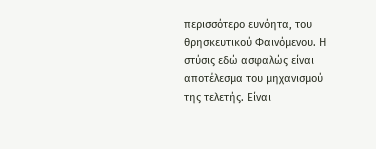περισσότερο ευνόητα, του θρησκευτικού Φαινόμενου. Η στύσις εδώ ασφαλώς είναι αποτέλεσμα του μηχανισμού της τελετής. Είναι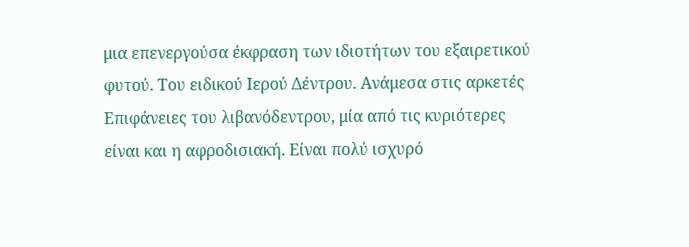μια επενεργούσα έκφραση των ιδιοτήτων του εξαιρετικού φυτού. Του ειδικού Ιερού Δέντρου. Ανάμεσα στις αρκετές Επιφάνειες του λιβανόδεντρου, μία από τις κυριότερες είναι και η αφροδισιακή. Είναι πολύ ισχυρό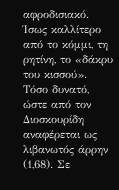αφροδισιακό. Ίσως καλλίτερο από το κόμμι, τη ρητίνη, το «δάκρυ του κισσού». Τόσο δυνατό, ώστε από τον Διοσκουρίδη αναφέρεται ως λιβανωτός άρρην (1,68). Σε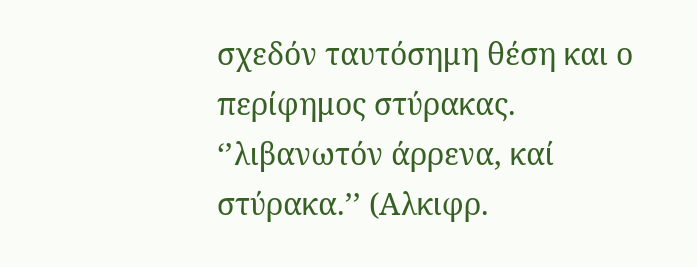σχεδόν ταυτόσημη θέση και ο περίφημος στύρακας. ‘’λιβανωτόν άρρενα, καί στύρακα.’’ (Αλκιφρ.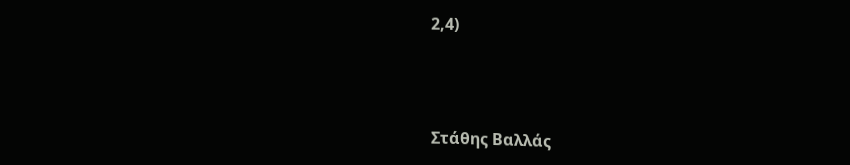2,4)



Στάθης Βαλλάς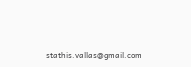stathis.vallas@gmail.com